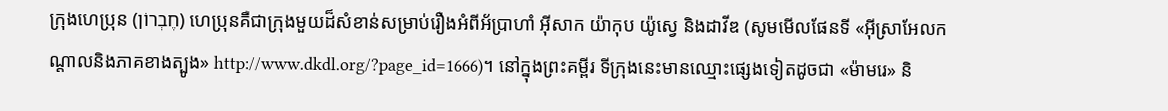ក្រុងហេប្រុន (חֶבְרוֹן) ហេប្រុនគឺជាក្រុងមួយដ៏សំខាន់សម្រាប់រឿងអំពីអ័ប្រាហាំ អ៊ីសាក យ៉ាកុប យ៉ូស្វេ និងដាវីឌ (សូមមើលផែនទី «អ៊ីស្រាអែលកណ្តាលនិងភាគខាងត្បូង» http://www.dkdl.org/?page_id=1666)។ នៅក្នុងព្រះគម្ពីរ ទីក្រុងនេះមានឈ្មោះផ្សេងទៀតដូចជា «ម៉ាមរេ» និ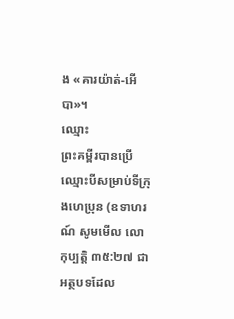ង «គារយ៉ាត់-អើបា»។
ឈ្មោះ
ព្រះគម្ពីរបានប្រើឈ្មោះបីសម្រាប់ទីក្រុងហេប្រុន (ឧទាហរណ៍ សូមមើល លោកុប្បត្ដិ ៣៥:២៧ ជាអត្ថបទដែល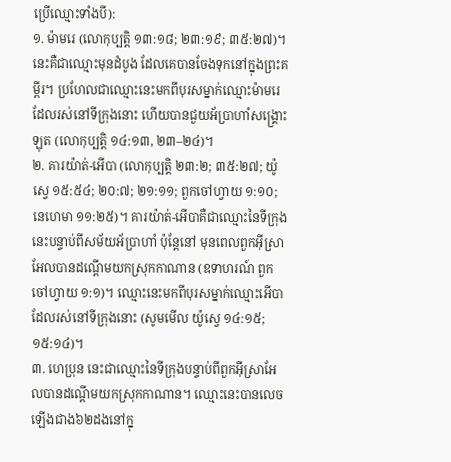ប្រើឈ្មោះទាំងបី):
១. ម៉ាមរេ (លោកុប្បត្ដិ ១៣:១៨; ២៣:១៩; ៣៥:២៧)។ នេះគឺជាឈ្មោះមុនដំបូង ដែលគេបានចែងទុកនៅក្នុងព្រះគម្ពីរ។ ប្រហែលជាឈ្មោះនេះមកពីបុរសម្នាក់ឈ្មោះម៉ាមរេ ដែលរស់នៅទីក្រុងនោះ ហើយបានជួយអ័ប្រាហាំសង្គ្រោះឡុត (លោកុប្បត្ដិ ១៤:១៣, ២៣–២៤)។
២. គារយ៉ាត់-អើបា (លោកុប្បត្ដិ ២៣:២; ៣៥:២៧; យ៉ូស្វេ ១៥:៥៤; ២០:៧; ២១:១១; ពួកចៅហ្វាយ ១:១០; នេហេមា ១១:២៥)។ គារយ៉ាត់-អើបាគឺជាឈ្មោះនៃទីក្រុងនេះបន្ទាប់ពីសម័យអ័ប្រាហាំ ប៉ុន្តែនៅ មុនពេលពួកអ៊ីស្រាអែលបានដណ្ដើមយកស្រុកកាណាន (ឧទាហរណ៍ ពួកចៅហ្វាយ ១:១)។ ឈ្មោះនេះមកពីបុរសម្នាក់ឈ្មោះអើបា ដែលរស់នៅទីក្រុងនោះ (សូមមើល យ៉ូស្វេ ១៤:១៥; ១៥:១៤)។
៣. ហេប្រុន នេះជាឈ្មោះនៃទីក្រុងបន្ទាប់ពីពួកអ៊ីស្រាអែលបានដណ្ដើមយកស្រុកកាណាន។ ឈ្មោះនេះបានលេចឡើងជាង៦២ដងនៅក្នុ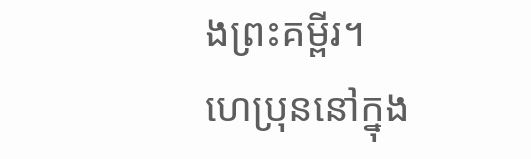ងព្រះគម្ពីរ។
ហេប្រុននៅក្នុង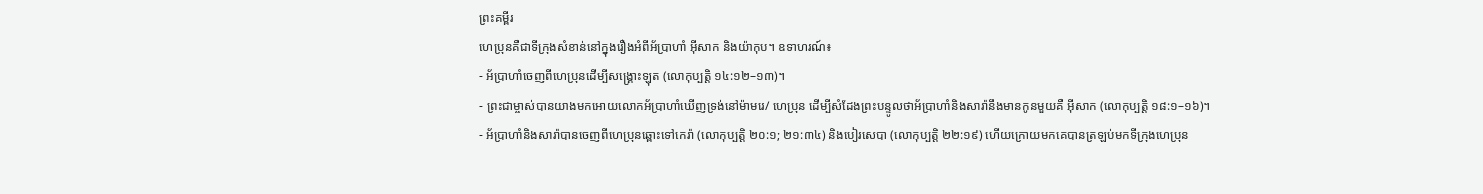ព្រះគម្ពីរ
ហេប្រុនគឺជាទីក្រុងសំខាន់នៅក្នុងរឿងអំពីអ័ប្រាហាំ អ៊ីសាក និងយ៉ាកុប។ ឧទាហរណ៍៖
- អ័ប្រាហាំចេញពីហេប្រុនដើម្បីសង្គ្រោះឡុត (លោកុប្បត្ដិ ១៤:១២–១៣)។
- ព្រះជាម្ចាស់បានយាងមកអោយលោកអ័ប្រាហាំឃើញទ្រង់នៅម៉ាមរេ/ ហេប្រុន ដើម្បីសំដែងព្រះបន្ទូលថាអ័ប្រាហាំនិងសារ៉ានឹងមានកូនមួយគឺ អ៊ីសាក (លោកុប្បត្ដិ ១៨:១–១៦)។
- អ័ប្រាហាំនិងសារ៉ាបានចេញពីហេប្រុនឆ្ពោះទៅកេរ៉ា (លោកុប្បត្ដិ ២០:១; ២១:៣៤) និងបៀរសេបា (លោកុប្បត្ដិ ២២:១៩) ហើយក្រោយមកគេបានត្រឡប់មកទីក្រុងហេប្រុន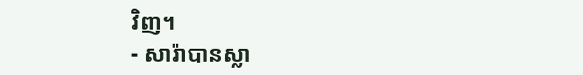វិញ។
- សារ៉ាបានស្លា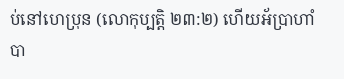ប់នៅហេប្រុន (លោកុប្បត្ដិ ២៣:២) ហើយអ័ប្រាហាំបា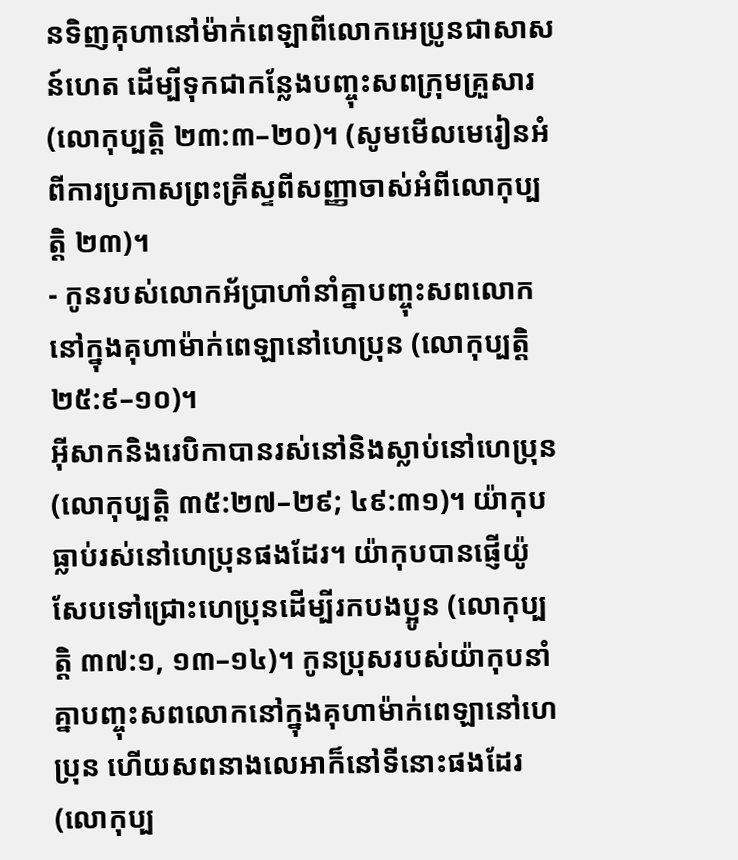នទិញគុហានៅម៉ាក់ពេឡាពីលោកអេប្រូនជាសាសន៍ហេត ដើម្បីទុកជាកន្លែងបញ្ចុះសពក្រុមគ្រួសារ (លោកុប្បត្ដិ ២៣:៣–២០)។ (សូមមើលមេរៀនអំពីការប្រកាសព្រះគ្រីស្ទពីសញ្ញាចាស់អំពីលោកុប្បត្ដិ ២៣)។
- កូនរបស់លោកអ័ប្រាហាំនាំគ្នាបញ្ចុះសពលោកនៅក្នុងគុហាម៉ាក់ពេឡានៅហេប្រុន (លោកុប្បត្ដិ ២៥:៩–១០)។
អ៊ីសាកនិងរេបិកាបានរស់នៅនិងស្លាប់នៅហេប្រុន (លោកុប្បត្ដិ ៣៥:២៧–២៩; ៤៩:៣១)។ យ៉ាកុបធ្លាប់រស់នៅហេប្រុនផងដែរ។ យ៉ាកុបបានផ្ញើយ៉ូសែបទៅជ្រោះហេប្រុនដើម្បីរកបងប្អូន (លោកុប្បត្ដិ ៣៧:១, ១៣–១៤)។ កូនប្រុសរបស់យ៉ាកុបនាំគ្នាបញ្ចុះសពលោកនៅក្នុងគុហាម៉ាក់ពេឡានៅហេប្រុន ហើយសពនាងលេអាក៏នៅទីនោះផងដែរ (លោកុប្ប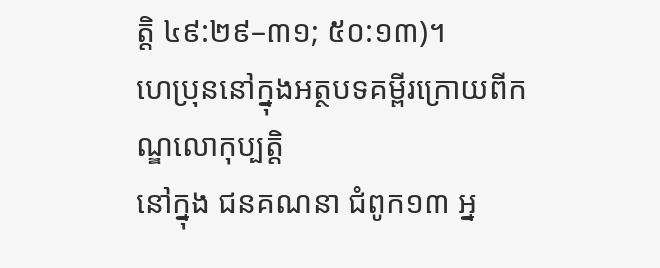ត្ដិ ៤៩:២៩–៣១; ៥០:១៣)។
ហេប្រុននៅក្នុងអត្ថបទគម្ពីរក្រោយពីកណ្ឌលោកុប្បត្ដិ
នៅក្នុង ជនគណនា ជំពូក១៣ អ្ន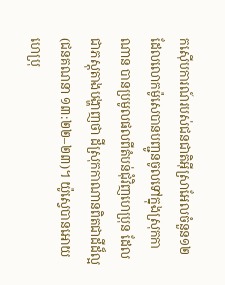កស៊ើបការណ៍របស់ជនជាតិអ៊ីស្រាអែលចំនួន១២ ដែលលោកម៉ូសេបានបញ្ជូនចូលទៅក្នុងស្រុកកាណាន បានប្រមូលផលពីតំបន់ជុំវិញហេប្រុន ដែលជាភស្តុតាងបង្ហាញថា ដីស្រុកកាណានពិតជាដីដ៏ល្អ (ជនគណនា ១៣:២២–២៣)។ យ៉ូស្វេបានអោយហេប្រុ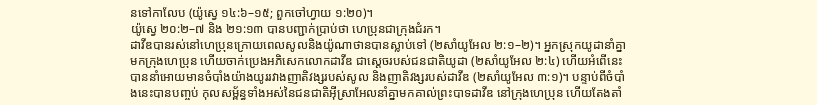នទៅកាលែប (យ៉ូស្វេ ១៤:៦–១៥; ពួកចៅហ្វាយ ១:២០)។
យ៉ូស្វេ ២០:២–៧ និង ២១:១៣ បានបញ្ជាក់ប្រាប់ថា ហេប្រុនជាក្រុងជំរក។
ដាវីឌបានរស់នៅហេប្រុនក្រោយពេលសូលនិងយ៉ូណាថានបានស្លាប់ទៅ (២សាំយូអែល ២:១–២)។ អ្នកស្រុកយូដានាំគ្នាមកក្រុងហេប្រុន ហើយចាក់ប្រេងអភិសេកលោកដាវីឌ ជាស្ដេចរបស់ជនជាតិយូដា (២សាំយូអែល ២:៤) ហើយអំពើនេះបាននាំអោយមានចំបាំងយ៉ាងយូររវាងញាតិវង្សរបស់សូល និងញាតិវង្សរបស់ដាវីឌ (២សាំយូអែល ៣:១)។ បន្ទាប់ពីចំបាំងនេះបានបញ្ចប់ កុលសម្ព័ន្ធទាំងអស់នៃជនជាតិអ៊ីស្រាអែលនាំគ្នាមកគាល់ព្រះបាទដាវីឌ នៅក្រុងហេប្រុន ហើយតែងតាំ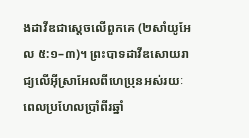ងដាវីឌជាស្តេចលើពួកគេ (២សាំយូអែល ៥:១–៣)។ ព្រះបាទដាវីឌសោយរាជ្យលើអ៊ីស្រាអែលពីហេប្រុនអស់រយៈពេលប្រហែលប្រាំពីរឆ្នាំ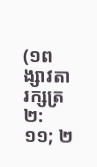(១ពង្សាវតារក្សត្រ ២:១១; ២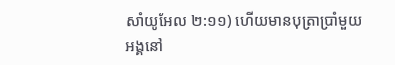សាំយូអែល ២:១១) ហើយមានបុត្រាប្រាំមួយអង្គនៅ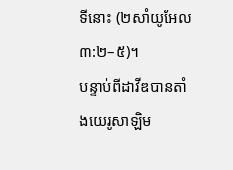ទីនោះ (២សាំយូអែល ៣:២–៥)។
បន្ទាប់ពីដាវីឌបានតាំងយេរូសាឡិម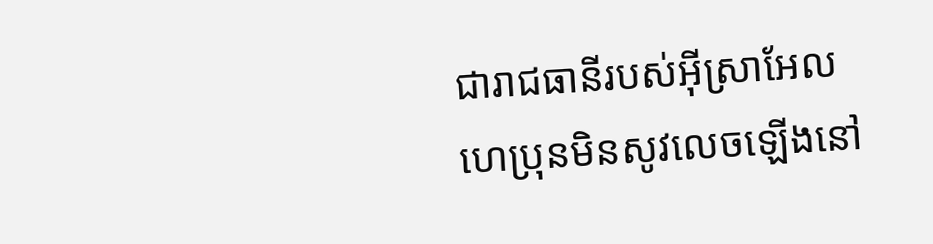ជារាជធានីរបស់អ៊ីស្រាអែល ហេប្រុនមិនសូវលេចឡើងនៅ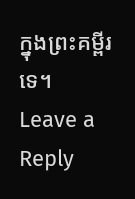ក្នុងព្រះគម្ពីរទេ។
Leave a Reply